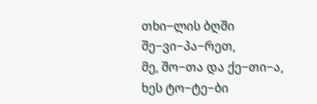თხი−ლის ბღში შე−ვი−პა−რეთ,
მე, შო−თა და ქე−თი−ა,
ხეს ტო−ტე−ბი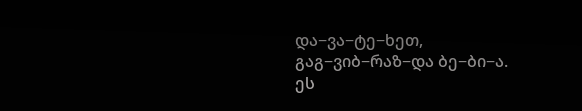და−ვა−ტე−ხეთ,
გაგ−ვიბ−რაზ−და ბე−ბი−ა.
ეს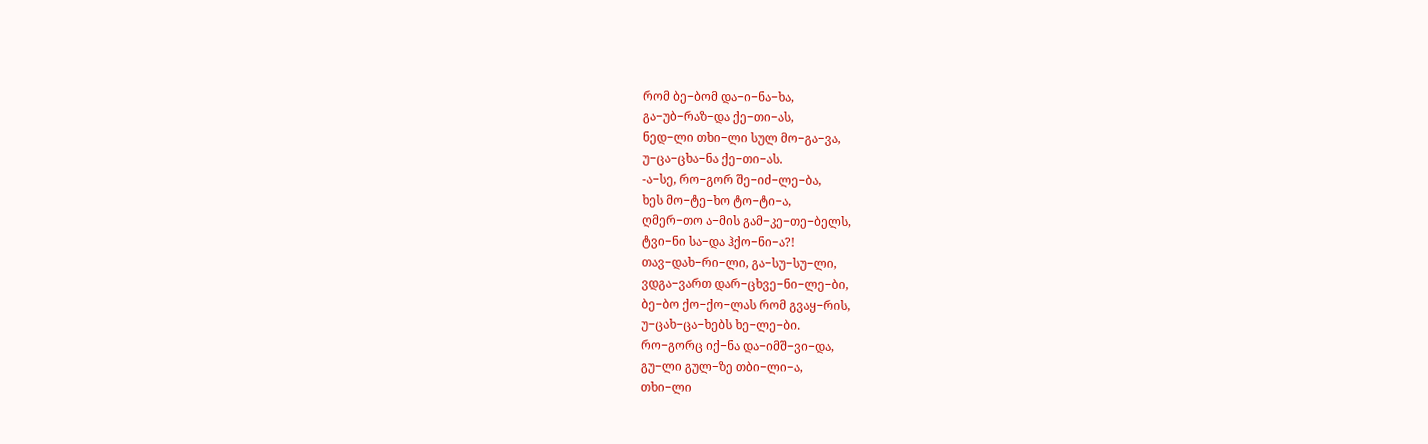რომ ბე−ბომ და−ი−ნა−ხა,
გა−უბ−რაზ−და ქე−თი−ას,
ნედ−ლი თხი−ლი სულ მო−გა−ვა,
უ−ცა−ცხა−ნა ქე−თი−ას.
-ა−სე, რო−გორ შე−იძ−ლე−ბა,
ხეს მო−ტე−ხო ტო−ტი−ა,
ღმერ−თო ა−მის გამ−კე−თე−ბელს,
ტვი−ნი სა−და ჰქო−ნი−ა?!
თავ−დახ−რი−ლი, გა−სუ−სუ−ლი,
ვდგა−ვართ დარ−ცხვე−ნი−ლე−ბი,
ბე−ბო ქო−ქო−ლას რომ გვაყ−რის,
უ−ცახ−ცა−ხებს ხე−ლე−ბი.
რო−გორც იქ−ნა და−იმშ−ვი−და,
გუ−ლი გულ−ზე თბი−ლი−ა,
თხი−ლი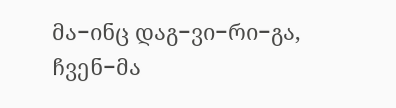მა−ინც დაგ−ვი−რი−გა,
ჩვენ−მა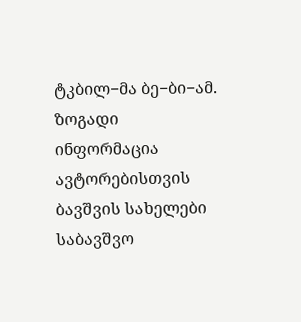ტკბილ−მა ბე−ბი−ამ.
ზოგადი ინფორმაცია
ავტორებისთვის
ბავშვის სახელები
საბავშვო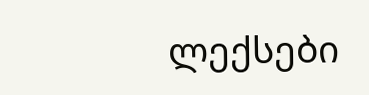ლექსები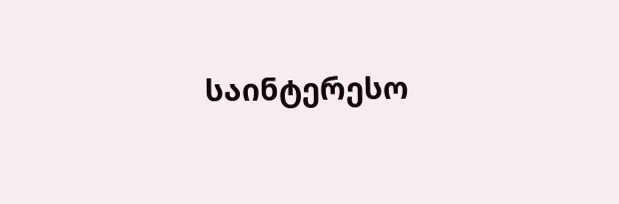საინტერესო